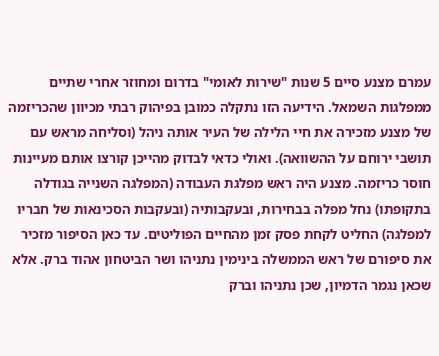עמרם מצנע סיים 5 שנות "שירות לאומי" בדרום ומחוזר אחרי שתיים ממפלגות השמאל. הידיעה הזו נתקלה כמובן בפיהוק רבתי מכיוון שהכריזמה של מצנע מזכירה את חיי הלילה של העיר אותה ניהל (וסליחה מראש עם תושבי ירוחם על ההשוואה). ואולי כדאי לבדוק מהייכן קורצו אותם מעיינות חוסר כריזמה. מצנע היה ראש מפלגת העבודה (המפלגה השנייה בגודלה בתקופתו) נחל מפלה בבחירות, ובעקבותיה (ובעקבות הסכינאות של חבריו למפלגה) החליט לקחת פסק זמן מהחיים הפוליטים. עד כאן הסיפור מזכיר את סיפורם של ראש הממשלה בינימין נתניהו ושר הביטחון אהוד ברק. אלא שכאן נגמר הדמיון, שכן נתניהו וברק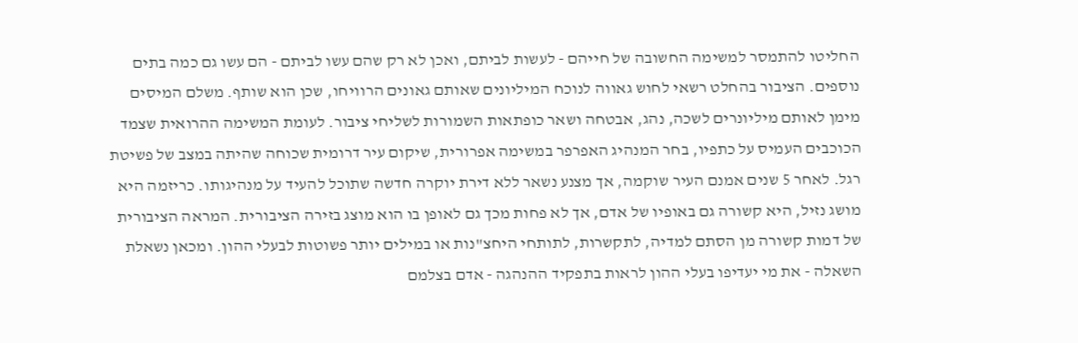החליטו להתמסר למשימה החשובה של חייהם - לעשות לביתם, ואכן לא רק שהם עשו לביתם - הם עשו גם כמה בתים נוספים. הציבור בהחלט רשאי לחוש גאווה לנוכח המיליונים שאותם גאונים הרוויחו, שכן הוא שותף. משלם המיסים מימן לאותם מיליונרים לשכה, נהג, אבטחה ושאר כופתאות השמורות לשליחי ציבור. לעומת המשימה ההרואית שצמד הכוכבים העמיס על כתפיו, בחר המנהיג האפרפר במשימה אפרורית, שיקום עיר דרומית שכוחה שהיתה במצב של פשיטת רגל. לאחר 5 שנים אמנם העיר שוקמה, אך מצנע נשאר ללא דירת יוקרה חדשה שתוכל להעיד על מנהיגותו. כריזמה היא מושג נזיל, היא קשורה גם באופיו של אדם, אך לא פחות מכך גם לאופן בו הוא מוצג בזירה הציבורית. המראה הציבורית של דמות קשורה מן הסתם למדיה, לתקשרות, לתותחי היחצ"נות או במילים יותר פשוטות לבעלי ההון. ומכאן נשאלת השאלה - את מי יעדיפו בעלי ההון לראות בתפקיד ההנהגה - אדם בצלמם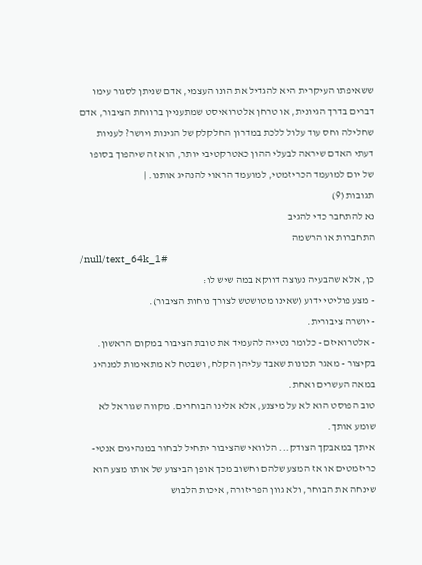ששאיפתו העיקרית היא להגדיל את הונו העצמי, אדם שניתן לסגור עימו דברים בדרך הגיונית, או טרחן אלטרואיסט שמתעניין ברווחת הציבור, אדם שחלילה וחס עוד עלול ללכת במדרון החלקלק של הגינות ויושר? לעניות דעתי האדם שיראה לבעלי ההון כאטרקטיבי יותר, הוא זה שיהפוך בסופו של יום למועמד הכריזמטי, למועמד הראוי להנהיג אותנו. |
תגובות (9)
נא להתחבר כדי להגיב
התחברות או הרשמה
/null/text_64k_1#
כן, אלא שהבעיה נעוצה דווקא במה שיש לו:
- מצע פוליטי ידוע (שאינו מטושטש לצורך נוחות הציבור).
- יושרה ציבורית.
- אלטרואיזם - כלומר נטייה להעמיד את טובת הציבור במקום הראשון.
בקיצור - מאגר תכונות שאבד עליהן הקלח, ושבטח לא מתאימות למנהיג במאה העשרים ואחת.
טוב הפוסט הוא לא על מיצנע, אלא אלינו הבוחרים. מקווה שגוראל לא שומע אותך.
איתך במאבקך הצודק... הלוואי שהציבור יתחיל לבחור במנהיגים אנטי-כריזמטים או אז המצע שלהם וחשוב מכך אופן הביצוע של אותו מצע הוא שינחה את הבוחר, ולא גוון הפריזורה, איכות הלבוש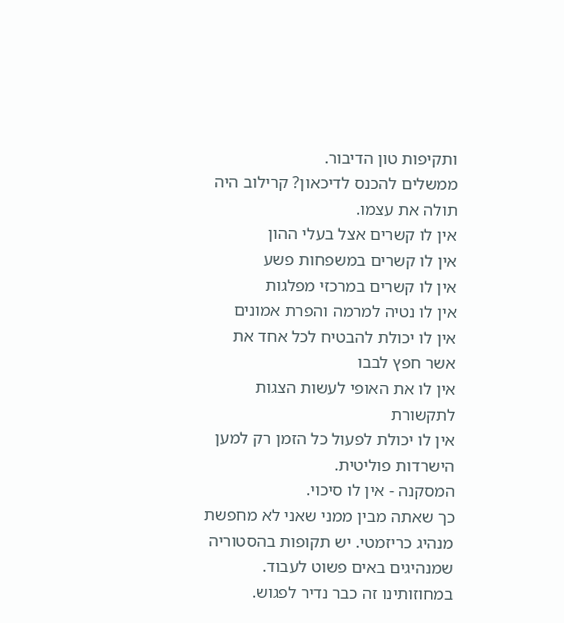ותקיפות טון הדיבור.
ממשלים להכנס לדיכאון? קרילוב היה תולה את עצמו.
אין לו קשרים אצל בעלי ההון
אין לו קשרים במשפחות פשע
אין לו קשרים במרכזי מפלגות
אין לו נטיה למרמה והפרת אמונים
אין לו יכולת להבטיח לכל אחד את אשר חפץ לבבו
אין לו את האופי לעשות הצגות לתקשורת
אין לו יכולת לפעול כל הזמן רק למען הישרדות פוליטית.
המסקנה - אין לו סיכוי.
כך שאתה מבין ממני שאני לא מחפשת מנהיג כריזמטי. יש תקופות בהסטוריה שמנהיגים באים פשוט לעבוד. במחוזותינו זה כבר נדיר לפגוש.